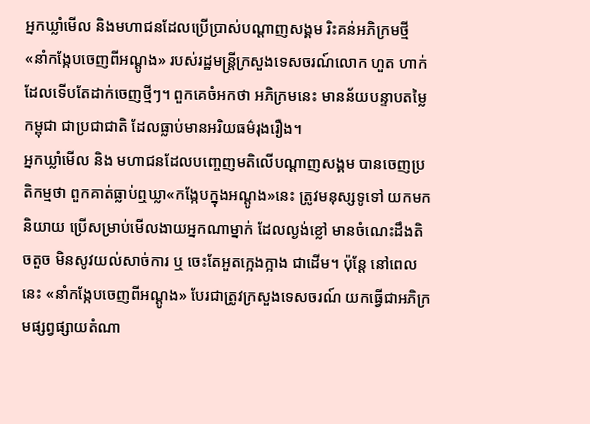អ្នកឃ្លាំមើល និងមហាជនដែលប្រើប្រាស់បណ្ដាញសង្គម រិះគន់អភិក្រមថ្មី «នាំកង្កែបចេញពីអណ្ដូង» របស់រដ្ឋមន្ត្រីក្រសួងទេសចរណ៍លោក ហួត ហាក់ ដែលទើបតែដាក់ចេញថ្មីៗ។ ពួកគេចំអកថា អភិក្រមនេះ មានន័យបន្ទាបតម្លៃកម្ពុជា ជាប្រជាជាតិ ដែលធ្លាប់មានអរិយធម៌រុងរឿង។
អ្នកឃ្លាំមើល និង មហាជនដែលបញ្ចេញមតិលើបណ្ដាញសង្គម បានចេញប្រតិកម្មថា ពួកគាត់ធ្លាប់ឮឃ្លា«កង្កែបក្នុងអណ្ដូង»នេះ ត្រូវមនុស្សទូទៅ យកមកនិយាយ ប្រើសម្រាប់មើលងាយអ្នកណាម្នាក់ ដែលល្ងង់ខ្លៅ មានចំណេះដឹងតិចតួច មិនសូវយល់សាច់ការ ឬ ចេះតែអួតក្អេងក្អាង ជាដើម។ ប៉ុន្តែ នៅពេលនេះ «នាំកង្កែបចេញពីអណ្ដូង» បែរជាត្រូវក្រសួងទេសចរណ៍ យកធ្វើជាអភិក្រមផ្សព្វផ្សាយតំណា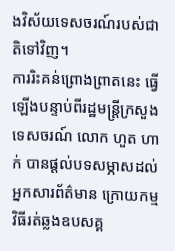ងវិស័យទេសចរណ៍របស់ជាតិទៅវិញ។
ការរិះគន់ព្រោងព្រាតនេះ ធ្វើឡើងបន្ទាប់ពីរដ្ឋមន្ត្រីក្រសួងទេសចរណ៍ លោក ហួត ហាក់ បានផ្ដល់បទសម្ភាសដល់អ្នកសារព័ត៌មាន ក្រោយកម្មវិធីរត់ឆ្លងឧបសគ្គ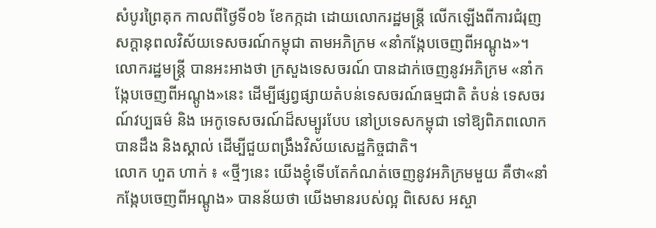សំបូរព្រៃគុក កាលពីថ្ងៃទី០៦ ខែកក្កដា ដោយលោករដ្ឋមន្ត្រី លើកឡើងពីការជំរុញ សក្ដានុពលវិស័យទេសចរណ៍កម្ពុជា តាមអភិក្រម «នាំកង្កែបចេញពីអណ្ដូង»។ លោករដ្ឋមន្ត្រី បានអះអាងថា ក្រសួងទេសចរណ៍ បានដាក់ចេញនូវអភិក្រម «នាំកង្កែបចេញពីអណ្ដូង»នេះ ដើម្បីផ្សព្វផ្សាយតំបន់ទេសចរណ៍ធម្មជាតិ តំបន់ ទេសចរណ៍វប្បធម៌ និង អេកូទេសចរណ៍ដ៏សម្បូរបែប នៅប្រទេសកម្ពុជា ទៅឱ្យពិភពលោក បានដឹង និងស្គាល់ ដើម្បីជួយពង្រឹងវិស័យសេដ្ឋកិច្ចជាតិ។
លោក ហួត ហាក់ ៖ «ថ្មីៗនេះ យើងខ្ញុំទើបតែកំណត់ចេញនូវអភិក្រមមួយ គឺថា«នាំ កង្កែបចេញពីអណ្ដូង» បានន័យថា យើងមានរបស់ល្អ ពិសេស អស្ចា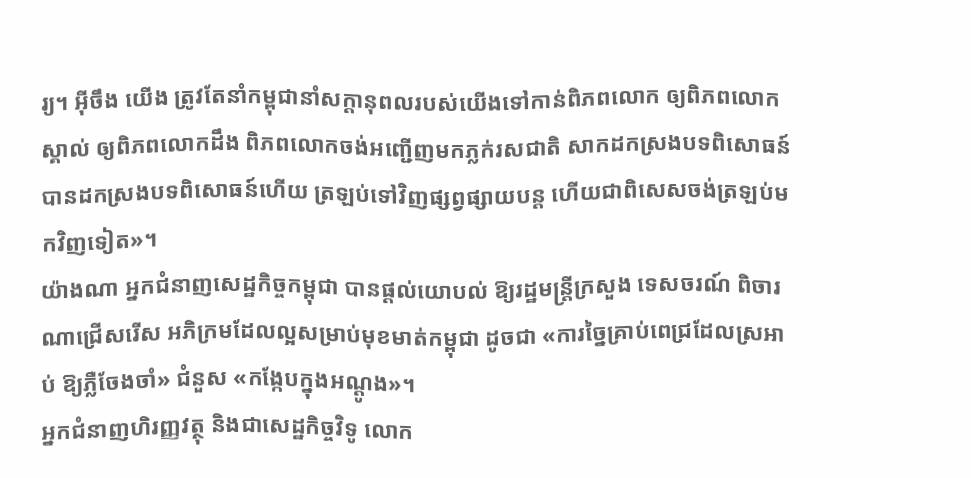រ្យ។ អ៊ីចឹង យើង ត្រូវតែនាំកម្ពុជានាំសក្ដានុពលរបស់យើងទៅកាន់ពិភពលោក ឲ្យពិភពលោកស្គាល់ ឲ្យពិភពលោកដឹង ពិភពលោកចង់អញ្ជើញមកភ្លក់រសជាតិ សាកដកស្រងបទពិសោធន៍ បានដកស្រងបទពិសោធន៍ហើយ ត្រឡប់ទៅវិញផ្សព្វផ្សាយបន្ត ហើយជាពិសេសចង់ត្រឡប់មកវិញទៀត»។
យ៉ាងណា អ្នកជំនាញសេដ្ឋកិច្ចកម្ពុជា បានផ្ដល់យោបល់ ឱ្យរដ្ឋមន្ត្រីក្រសួង ទេសចរណ៍ ពិចារណាជ្រើសរើស អភិក្រមដែលល្អសម្រាប់មុខមាត់កម្ពុជា ដូចជា «ការច្នៃគ្រាប់ពេជ្រដែលស្រអាប់ ឱ្យភ្លឺចែងចាំ» ជំនួស «កង្កែបក្នុងអណ្តូង»។
អ្នកជំនាញហិរញ្ញវត្ថុ និងជាសេដ្ឋកិច្ចវិទូ លោក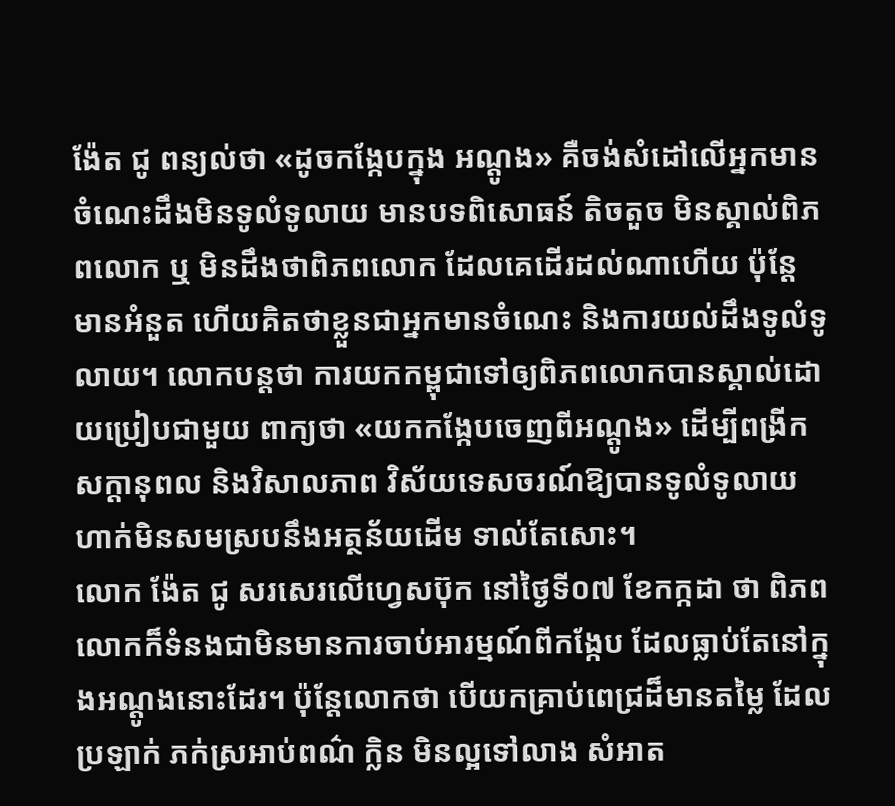ង៉ែត ជូ ពន្យល់ថា «ដូចកង្កែបក្នុង អណ្តូង» គឺចង់សំដៅលើអ្នកមានចំណេះដឹងមិនទូលំទូលាយ មានបទពិសោធន៍ តិចតួច មិនស្គាល់ពិភពលោក ឬ មិនដឹងថាពិភពលោក ដែលគេដើរដល់ណាហើយ ប៉ុន្តែ មានអំនួត ហើយគិតថាខ្លួនជាអ្នកមានចំណេះ និងការយល់ដឹងទូលំទូលាយ។ លោកបន្ដថា ការយកកម្ពុជាទៅឲ្យពិភពលោកបានស្គាល់ដោយប្រៀបជាមួយ ពាក្យថា «យកកង្កែបចេញពីអណ្តូង» ដើម្បីពង្រីកសក្ដានុពល និងវិសាលភាព វិស័យទេសចរណ៍ឱ្យបានទូលំទូលាយ ហាក់មិនសមស្របនឹងអត្ថន័យដើម ទាល់តែសោះ។
លោក ង៉ែត ជូ សរសេរលើហ្វេសប៊ុក នៅថ្ងៃទី០៧ ខែកក្កដា ថា ពិភពលោកក៏ទំនងជាមិនមានការចាប់អារម្មណ៍ពីកង្កែប ដែលធ្លាប់តែនៅក្នុងអណ្តូងនោះដែរ។ ប៉ុន្តែលោកថា បើយកគ្រាប់ពេជ្រដ៏មានតម្លៃ ដែលប្រឡាក់ ភក់ស្រអាប់ពណ៌ ក្លិន មិនល្អទៅលាង សំអាត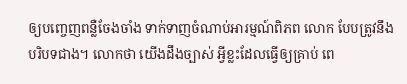ឲ្យបញ្ចេញពន្លឺចែងចាំង ទាក់ទាញចំណាប់អារម្មណ៍ពិភព លោក បែបត្រូវនឹងបរិបទជាង។ លោកថា យើងដឹងច្បាស់ អ្វីខ្លះដែលធ្វើឲ្យគ្រាប់ ពេ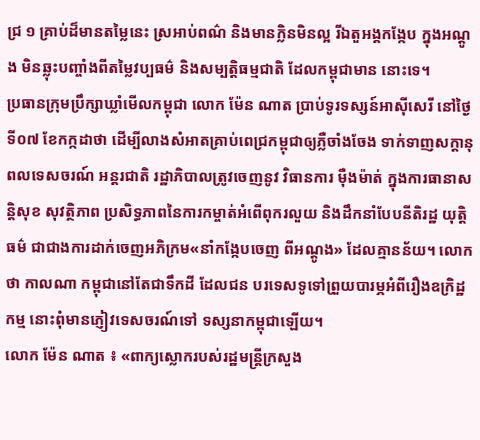ជ្រ ១ គ្រាប់ដ៏មានតម្លៃនេះ ស្រអាប់ពណ៌ និងមានក្លិនមិនល្អ រីឯតួអង្គកង្កែប ក្នុងអណ្តូង មិនឆ្លុះបញ្ចាំងពីតម្លៃវប្បធម៌ និងសម្បត្តិធម្មជាតិ ដែលកម្ពុជាមាន នោះទេ។
ប្រធានក្រុមប្រឹក្សាឃ្លាំមើលកម្ពុជា លោក ម៉ែន ណាត ប្រាប់ទូរទស្សន៍អាស៊ីសេរី នៅថ្ងៃទី០៧ ខែកក្កដាថា ដើម្បីលាងសំអាតគ្រាប់ពេជ្រកម្ពុជាឲ្យភ្លឺចាំងចែង ទាក់ទាញសក្ដានុពលទេសចរណ៍ អន្តរជាតិ រដ្ឋាភិបាលត្រូវចេញនូវ វិធានការ ម៉ឺងម៉ាត់ ក្នុងការធានាសន្តិសុខ សុវត្ថិភាព ប្រសិទ្ធភាពនៃការកម្ចាត់អំពើពុករលួយ និងដឹកនាំបែបនីតិរដ្ឋ យុត្តិធម៌ ជាជាងការដាក់ចេញអភិក្រម«នាំកង្កែបចេញ ពីអណ្ដូង» ដែលគ្មានន័យ។ លោកថា កាលណា កម្ពុជានៅតែជាទឹកដី ដែលជន បរទេសទូទៅព្រួយបារម្ភអំពីរឿងឧក្រិដ្ឋកម្ម នោះពុំមានភ្ញៀវទេសចរណ៍ទៅ ទស្សនាកម្ពុជាឡើយ។
លោក ម៉ែន ណាត ៖ «ពាក្យស្លោករបស់រដ្ឋមន្ត្រីក្រសួង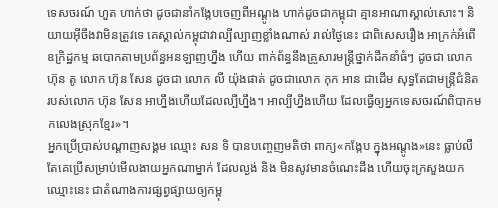ទេសចរណ៍ ហួត ហាក់ថា ដូចជានាំកង្កែបចេញពីអណ្ដូង ហាក់ដូចជាកម្ពុជា គ្មានអាណាស្គាល់សោះ។ និយាយអ៊ីចឹងវាមិនត្រូវទេ គេស្គាល់កម្ពុជាវាល្បីល្បាញខ្លាំងណាស់ រាល់ថ្ងៃនេះ ជាពិសេសរឿង អាក្រក់អំពើ ឧក្រិដ្ឋកម្ម ឆបោកតាមប្រព័ន្ធអនឡាញហ្នឹង ហើយ ពាក់ព័ន្ធនឹងគ្រួសារមន្ត្រីថ្នាក់ដឹកនាំធំៗ ដូចជា លោក ហ៊ុន តូ លោក ហ៊ុន សែន ដូចជា លោក លី យ៉ុងផាត់ ដូចជាលោក កុក អាន ជាដើម សុទ្ធតែជាមន្ត្រីជំនិត របស់លោក ហ៊ុន សែន អាហ្នឹងហើយដែលល្បីហ្នឹង។ អាល្បីហ្នឹងហើយ ដែលធ្វើឲ្យអ្នកទេសចរណ៍ពិបាកមកលេងស្រុកខ្មែរ»។
អ្នកប្រើប្រាស់បណ្ដាញសង្គម ឈ្មោះ សន ទិ បានបញ្ចេញមតិថា ពាក្យ«កង្កែប ក្នុងអណ្ដូង»នេះ ធ្លាប់លឺតែគេប្រើសម្រាប់មើលងាយអ្នកណាម្នាក់ ដែលល្ងង់ និង មិនសូវមានចំណេះដឹង ហើយចុះក្រសួងយកឈ្មោះនេះ ជាតំណាងការផ្សព្វផ្សាយឲ្យកម្ពុ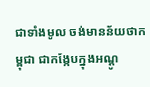ជាទាំងមូល ចង់មានន័យថាកម្ពុជា ជាកង្កែបក្នុងអណ្តូ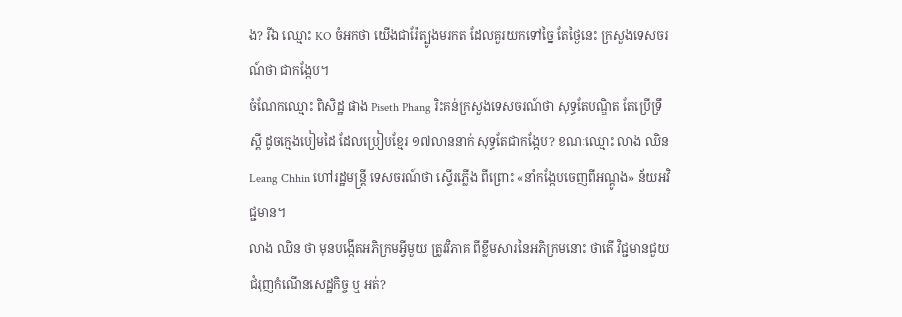ង? រីឯ ឈ្មោះ KO ចំអកថា យើងជារ៉ែត្បូងមរកត ដែលគួរយកទៅច្នៃ តែថ្ងៃនេះ ក្រសួងទេសចរណ៍ថា ជាកង្កែប។
ចំណែកឈ្មោះ ពិសិដ្ឋ ផាង Piseth Phang រិះគន់ក្រសួងទេសចរណ៍ថា សុទ្ធតែបណ្ឌិត តែប្រើទ្រឹស្ដី ដូចក្មេងបៀមដៃ ដែលប្រៀបខ្មែរ ១៧លាននាក់ សុទ្ធតែជាកង្កែប? ខណៈឈ្មោះ លាង ឈិន Leang Chhin ហៅរដ្ឋមន្ត្រី ទេសចរណ៍ថា ស្ទើរភ្លើង ពីព្រោះ «នាំកង្កែបចេញពីអណ្តូង» ន័យអវិជ្ជមាន។
លាង ឈិន ថា មុនបង្កើតអភិក្រមអ្វីមួយ ត្រូវវិភាគ ពីខ្លឹមសារនៃអភិក្រមនោះ ថាតើ វិជ្ជមានជួយជំរុញកំណើនសេដ្ឋកិច្ច ឬ អត់?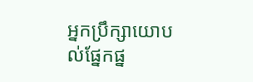អ្នកប្រឹក្សាយោបល់ផ្នែកផ្ន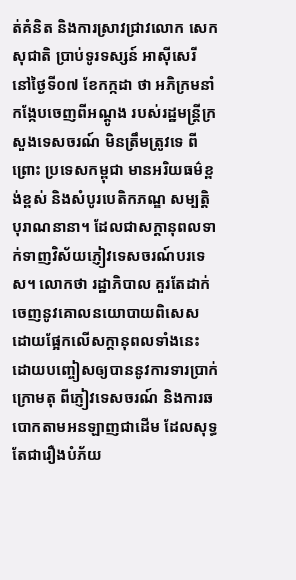ត់គំនិត និងការស្រាវជ្រាវលោក សេក សុជាតិ ប្រាប់ទូរទស្សន៍ អាស៊ីសេរី នៅថ្ងៃទី០៧ ខែកក្កដា ថា អភិក្រមនាំកង្កែបចេញពីអណ្ដូង របស់រដ្ឋមន្ត្រីក្រសួងទេសចរណ៍ មិនត្រឹមត្រូវទេ ពីព្រោះ ប្រទេសកម្ពុជា មានអរិយធម៌ខ្ពង់ខ្ពស់ និងសំបូរបេតិកភណ្ឌ សម្បត្តិ បុរាណនានា។ ដែលជាសក្ដានុពលទាក់ទាញវិស័យភ្ញៀវទេសចរណ៍បរទេស។ លោកថា រដ្ឋាភិបាល គួរតែដាក់ចេញនូវគោលនយោបាយពិសេស ដោយផ្អែកលើសក្ដានុពលទាំងនេះដោយបញ្ចៀសឲ្យបាននូវការទារប្រាក់ក្រោមតុ ពីភ្ញៀវទេសចរណ៍ និងការឆបោកតាមអនឡាញជាដើម ដែលសុទ្ធតែជារឿងបំភ័យ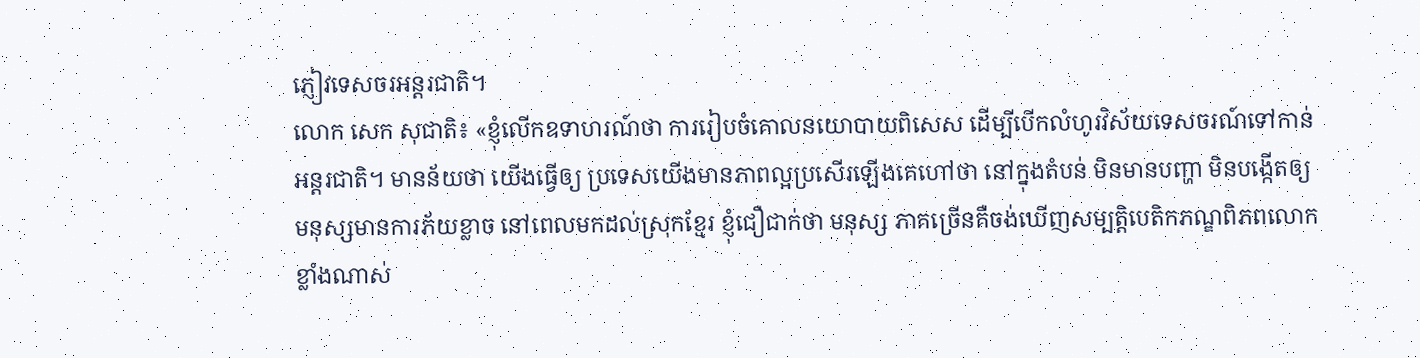ភ្ញៀវទេសចរអន្តរជាតិ។
លោក សេក សុជាតិ៖ «ខ្ញុំលើកឧទាហរណ៍ថា ការរៀបចំគោលនយោបាយពិសេស ដើម្បីបើកលំហូរវិស័យទេសចរណ៍ទៅកាន់អន្តរជាតិ។ មានន័យថា យើងធ្វើឲ្យ ប្រទេសយើងមានភាពល្អប្រសើរឡើងគេហៅថា នៅក្នុងតំបន់ មិនមានបញ្ហា មិនបង្កើតឲ្យមនុស្សមានការភ័យខ្លាច នៅពេលមកដល់ស្រុកខ្មែរ ខ្ញុំជឿជាក់ថា មនុស្ស ភាគច្រើនគឺចង់ឃើញសម្បត្តិបេតិកភណ្ឌពិភពលោកខ្លាំងណាស់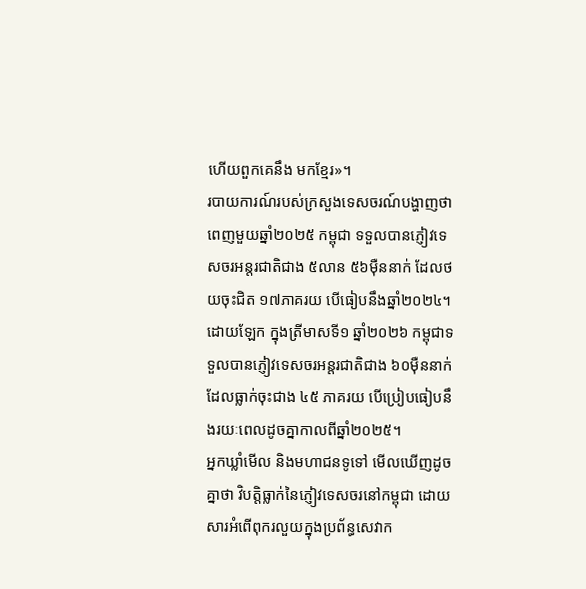ហើយពួកគេនឹង មកខ្មែរ»។
របាយការណ៍របស់ក្រសួងទេសចរណ៍បង្ហាញថា ពេញមួយឆ្នាំ២០២៥ កម្ពុជា ទទួលបានភ្ញៀវទេសចរអន្តរជាតិជាង ៥លាន ៥៦ម៉ឺននាក់ ដែលថយចុះជិត ១៧ភាគរយ បើធៀបនឹងឆ្នាំ២០២៤។ ដោយឡែក ក្នុងត្រីមាសទី១ ឆ្នាំ២០២៦ កម្ពុជាទទួលបានភ្ញៀវទេសចរអន្តរជាតិជាង ៦០ម៉ឺននាក់ដែលធ្លាក់ចុះជាង ៤៥ ភាគរយ បើប្រៀបធៀបនឹងរយៈពេលដូចគ្នាកាលពីឆ្នាំ២០២៥។
អ្នកឃ្លាំមើល និងមហាជនទូទៅ មើលឃើញដូចគ្នាថា វិបត្តិធ្លាក់នៃភ្ញៀវទេសចរនៅកម្ពុជា ដោយសារអំពើពុករលួយក្នុងប្រព័ន្ធសេវាក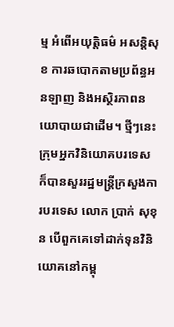ម្ម អំពើអយុត្តិធម៌ អសន្តិសុខ ការឆបោកតាមប្រព័ន្ធអនឡាញ និងអស្ថិរភាពនយោបាយជាដើម។ ថ្មីៗនេះ ក្រុមអ្នកវិនិយោគបរទេស ក៏បានសួររដ្ឋមន្ត្រីក្រសួងការបរទេស លោក ប្រាក់ សុខុន បើពួកគេទៅដាក់ទុនវិនិយោគនៅកម្ពុ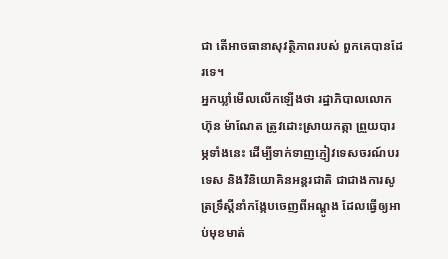ជា តើអាចធានាសុវត្ថិភាពរបស់ ពួកគេបានដែរទេ។
អ្នកឃ្លាំមើលលើកឡើងថា រដ្ឋាភិបាលលោក ហ៊ុន ម៉ាណែត ត្រូវដោះស្រាយកត្កា ព្រួយបារម្ភទាំងនេះ ដើម្បីទាក់ទាញភ្ញៀវទេសចរណ៍បរទេស និងវិនិយោគិនអន្តរជាតិ ជាជាងការសូត្រទ្រឹស្ដីនាំកង្កែបចេញពីអណ្ដូង ដែលធ្វើឲ្យអាប់មុខមាត់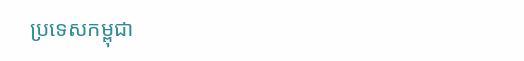ប្រទេសកម្ពុជា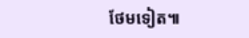ថែមទៀត៕